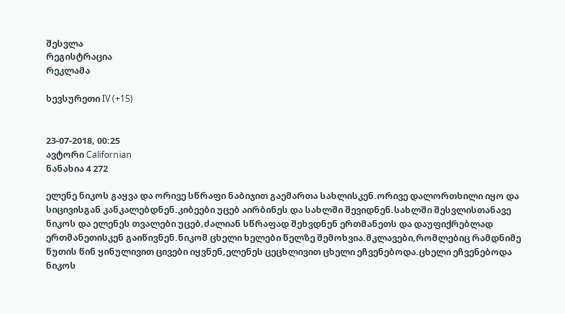შესვლა
რეგისტრაცია
რეკლამა

ხევსურეთი IV (+15)


23-07-2018, 00:25
ავტორი Californian
ნანახია 4 272

ელენე ნიკოს გაყვა და ორივე სწრაფი ნაბიჯით გაემართა სახლისკენ.ორივე დალორთხილი იყო და სიცივისგან კანკალებდნენ.კიბეები უცებ აირბინეს და სახლში შევიდნენ.სახლში შესვლისთანავე ნიკოს და ელენეს თვალები უცებ,ძალიან სწრაფად შეხვდნენ ერთმანეთს და დაუფიქრებლად ერთმანეთისკენ გაიწივნენ.ნიკომ ცხელი ხელები წელზე შემოხვია.მკლავები,რომლებიც რამდნიმე წუთის წინ ყინულივით ცივები იყვნენ,ელენეს ცეცხლივით ცხელი ეჩვენებოდა.ცხელი ეჩვენებოდა ნიკოს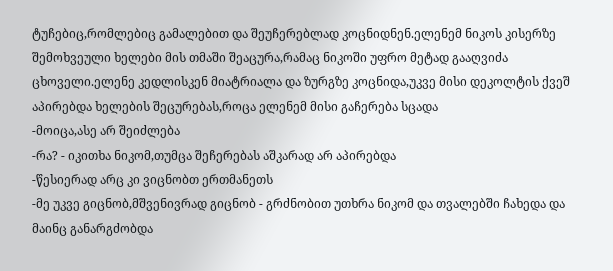ტუჩებიც,რომლებიც გამალებით და შეუჩერებლად კოცნიდნენ.ელენემ ნიკოს კისერზე შემოხვეული ხელები მის თმაში შეაცურა,რამაც ნიკოში უფრო მეტად გააღვიძა ცხოველი.ელენე კედლისკენ მიატრიალა და ზურგზე კოცნიდა,უკვე მისი დეკოლტის ქვეშ აპირებდა ხელების შეცურებას,როცა ელენემ მისი გაჩერება სცადა
-მოიცა,ასე არ შეიძლება
-რა? - იკითხა ნიკომ,თუმცა შეჩერებას აშკარად არ აპირებდა
-წესიერად არც კი ვიცნობთ ერთმანეთს
-მე უკვე გიცნობ,მშვენივრად გიცნობ - გრძნობით უთხრა ნიკომ და თვალებში ჩახედა და მაინც განარგძობდა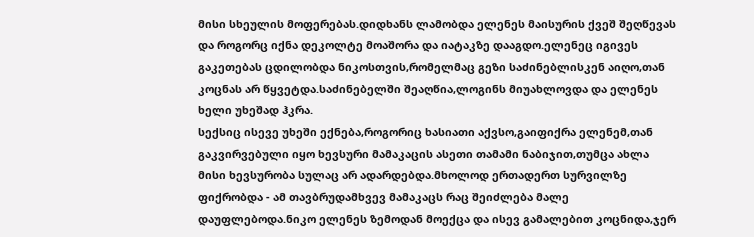მისი სხეულის მოფერებას.დიდხანს ლამობდა ელენეს მაისურის ქვეშ შეღწევას და როგორც იქნა დეკოლტე მოაშორა და იატაკზე დააგდო.ელენეც იგივეს გაკეთებას ცდილობდა ნიკოსთვის,რომელმაც გეზი საძინებლისკენ აიღო,თან კოცნას არ წყვეტდა.საძინებელში შეაღწია,ლოგინს მიუახლოვდა და ელენეს ხელი უხეშად ჰკრა.
სექსიც ისევე უხეში ექნება,როგორიც ხასიათი აქვსო,გაიფიქრა ელენემ,თან გაკვირვებული იყო ხევსური მამაკაცის ასეთი თამამი ნაბიჯით,თუმცა ახლა მისი ხევსურობა სულაც არ ადარდებდა.მხოლოდ ერთადერთ სურვილზე ფიქრობდა - ამ თავბრუდამხვევ მამაკაცს რაც შეიძლება მალე დაუფლებოდა.ნიკო ელენეს ზემოდან მოექცა და ისევ გამალებით კოცნიდა,ჯერ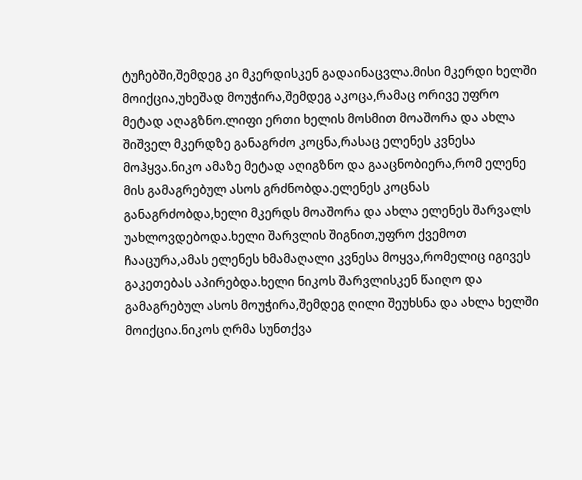ტუჩებში,შემდეგ კი მკერდისკენ გადაინაცვლა.მისი მკერდი ხელში მოიქცია,უხეშად მოუჭირა,შემდეგ აკოცა,რამაც ორივე უფრო მეტად აღაგზნო.ლიფი ერთი ხელის მოსმით მოაშორა და ახლა შიშველ მკერდზე განაგრძო კოცნა,რასაც ელენეს კვნესა მოჰყვა.ნიკო ამაზე მეტად აღიგზნო და გააცნობიერა,რომ ელენე მის გამაგრებულ ასოს გრძნობდა.ელენეს კოცნას განაგრძობდა,ხელი მკერდს მოაშორა და ახლა ელენეს შარვალს უახლოვდებოდა.ხელი შარვლის შიგნით,უფრო ქვემოთ ჩააცურა,ამას ელენეს ხმამაღალი კვნესა მოყვა,რომელიც იგივეს გაკეთებას აპირებდა.ხელი ნიკოს შარვლისკენ წაიღო და გამაგრებულ ასოს მოუჭირა,შემდეგ ღილი შეუხსნა და ახლა ხელში მოიქცია.ნიკოს ღრმა სუნთქვა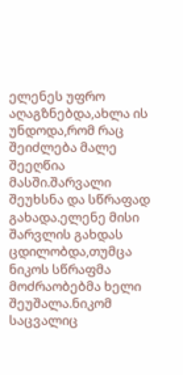ელენეს უფრო აღაგზნებდა,ახლა ის უნდოდა,რომ რაც შეიძლება მალე შეეღწია მასში.შარვალი შეუხსნა და სწრაფად გახადა.ელენე მისი შარვლის გახდას ცდილობდა,თუმცა ნიკოს სწრაფმა მოძრაობებმა ხელი შეუშალა.ნიკომ საცვალიც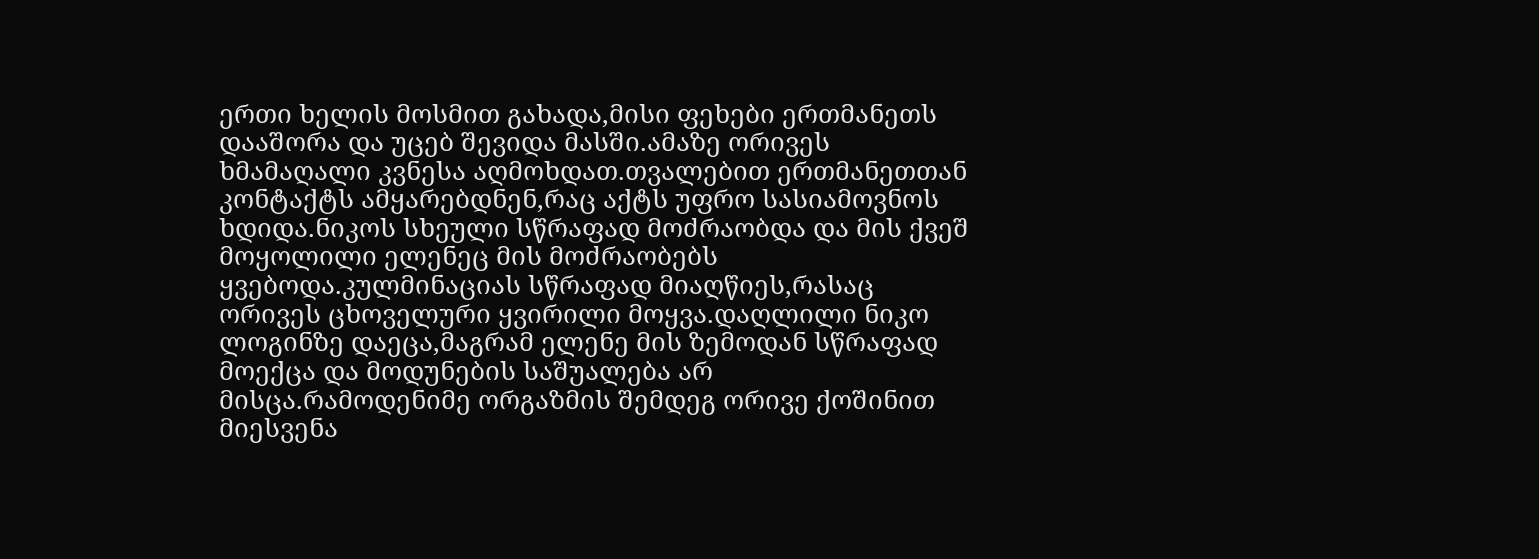ერთი ხელის მოსმით გახადა,მისი ფეხები ერთმანეთს დააშორა და უცებ შევიდა მასში.ამაზე ორივეს ხმამაღალი კვნესა აღმოხდათ.თვალებით ერთმანეთთან კონტაქტს ამყარებდნენ,რაც აქტს უფრო სასიამოვნოს ხდიდა.ნიკოს სხეული სწრაფად მოძრაობდა და მის ქვეშ მოყოლილი ელენეც მის მოძრაობებს ყვებოდა.კულმინაციას სწრაფად მიაღწიეს,რასაც ორივეს ცხოველური ყვირილი მოყვა.დაღლილი ნიკო ლოგინზე დაეცა,მაგრამ ელენე მის ზემოდან სწრაფად მოექცა და მოდუნების საშუალება არ მისცა.რამოდენიმე ორგაზმის შემდეგ ორივე ქოშინით მიესვენა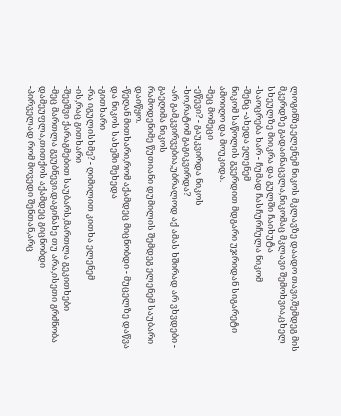ლოგინზე.ელენემ ნიკოს მკლავზე დაადო თავი,შემდეგ მის მკერდზე გადაინაცვლა,ნიკომაც მკლავი შემოხვია,ცხელ სხეულზე მიიკრა და გულში ჩაიხუტა
-საოცრება ხარ - ჩუმად ჩასჩურჩულა ნიკომ
-შენც -ახედა ელენემ
ნიკომ საწოლის გვერდით მდგარი უჯრიდან სიგარეტი ამოიღო და მოუკიდა.
-მეც მომეცი
-ეწევი? - გაუკვირდა ნიკოს
-ხო,რატომ გაგიკვირდა?
-არ გამკვირვებია,უბრალოდ აქ ამას ხშირად არ ვხვდები - გაეღიმა ნიკოს
რამოდენიმე წუთიანი დუმილის შემდეგ ელენემ საუბარი დაიწყო.
-წეღან მითხარი,რომ აქამდეც მიცნობდი - მუცელზე დაწვა და ნიკოს სახეში შეხედა
-გითხარი
-რა იგულისხმე? - ღიმილით კითხა ელენემ
-ის,რაც გითხარი
-შეეშვი ქარაგმებით საუბარს,მართლა გეკითხები
-მეც მართლა გეუბნევი.დაგინახე თუ არა,ისეთი გრძნობა დამეუფლა,თითქოს აქამდეც გიცნობდი
-პირველად რომ მოვედი შენთან,არც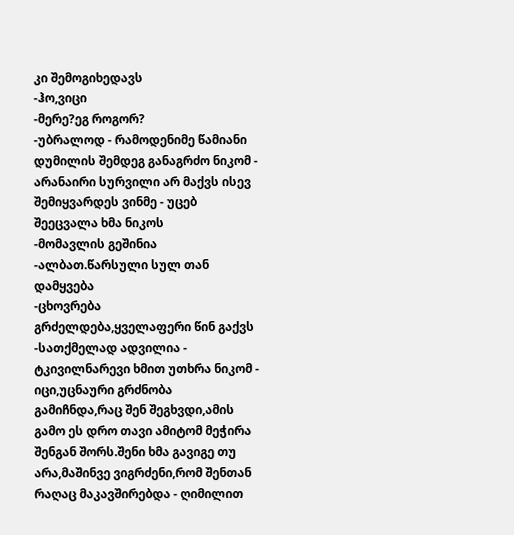კი შემოგიხედავს
-ჰო,ვიცი
-მერე?ეგ როგორ?
-უბრალოდ - რამოდენიმე წამიანი დუმილის შემდეგ განაგრძო ნიკომ - არანაირი სურვილი არ მაქვს ისევ შემიყვარდეს ვინმე - უცებ შეეცვალა ხმა ნიკოს
-მომავლის გეშინია
-ალბათ.წარსული სულ თან დამყვება
-ცხოვრება გრძელდება,ყველაფერი წინ გაქვს
-სათქმელად ადვილია - ტკივილნარევი ხმით უთხრა ნიკომ - იცი,უცნაური გრძნობა გამიჩნდა,რაც შენ შეგხვდი,ამის გამო ეს დრო თავი ამიტომ მეჭირა შენგან შორს.შენი ხმა გავიგე თუ არა,მაშინვე ვიგრძენი,რომ შენთან რაღაც მაკავშირებდა - ღიმილით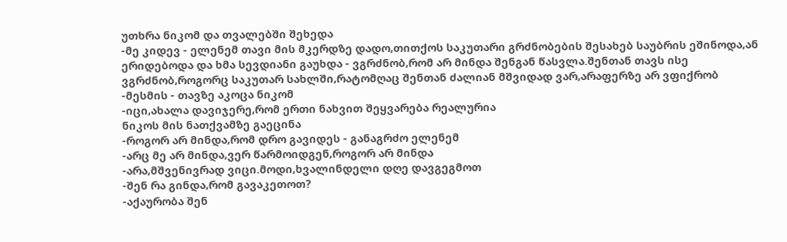უთხრა ნიკომ და თვალებში შეხედა
-მე კიდევ - ელენემ თავი მის მკერდზე დადო,თითქოს საკუთარი გრძნობების შესახებ საუბრის ეშინოდა,ან ერიდებოდა და ხმა სევდიანი გაუხდა - ვგრძნობ,რომ არ მინდა შენგან წასვლა.შენთან თავს ისე ვგრძნობ,როგორც საკუთარ სახლში,რატომღაც შენთან ძალიან მშვიდად ვარ,არაფერზე არ ვფიქრობ
-მესმის - თავზე აკოცა ნიკომ
-იცი,ახალა დავიჯერე,რომ ერთი ნახვით შეყვარება რეალურია
ნიკოს მის ნათქვამზე გაეცინა
-როგორ არ მინდა,რომ დრო გავიდეს - განაგრძო ელენემ
-არც მე არ მინდა,ვერ წარმოიდგენ,როგორ არ მინდა
-არა,მშვენივრად ვიცი.მოდი,ხვალინდელი დღე დავგეგმოთ
-შენ რა გინდა,რომ გავაკეთოთ?
-აქაურობა შენ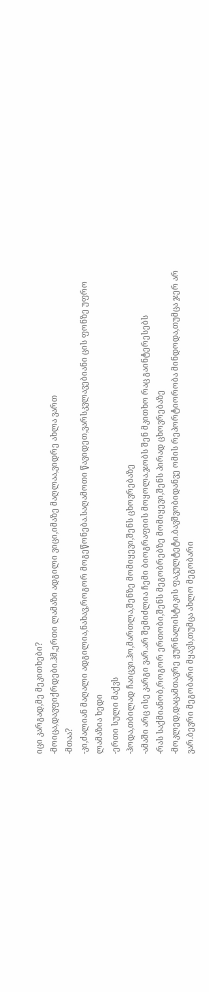იცი კარგად,მე მეკითხები?
-მოიცა,დავფიქრდები.ჰმ,ერთი ლამაზი ადგილი ვიცი,იმაზე მაღლაა,ვიდრე ახლა ვართ
-მთაა?
-კი,ძალიან მაღალი ადგილია,ნახავ,როგორ მოგეწონება.საღამოთი წავიდეთ,ვარსკვლავებიანი ცის ფონზე უფრო ლამაზია ხედი
-ერთი სული მაქვს
-ჰოდა,თბილად ჩაიცვი.ჰო,მართლა,შენზე მომიყევი,შენს ცხოვრებაზე
-ამაში არც ისე კარგი ვარ.არ შემიძლია ჩემი ბიოგრაფიის მოყოლა.ჯობს შენ მკითხო რაც გაინტერესებს
-რას საქმიანობ,როგორ ერთობი,შენს მეგობრებზე მომიყევი,შენს პირად ცხოვრებაზე
-მოკლედ,დაცამთავრე ჟურნალისტიკის ფაკულტეტი.ბავშვობიდანვე ომის რეპორტიორობა მინდოდა,თუმცა ჯერ არ ვარ.ბევრი მეგობარი მყავს,თუმცა ახლო მეგობარი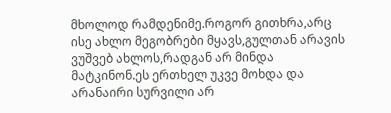მხოლოდ რამდენიმე.როგორ გითხრა,არც ისე ახლო მეგობრები მყავს,გულთან არავის ვუშვებ ახლოს,რადგან არ მინდა მატკინონ.ეს ერთხელ უკვე მოხდა და არანაირი სურვილი არ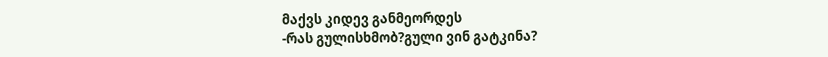მაქვს კიდევ განმეორდეს
-რას გულისხმობ?გული ვინ გატკინა?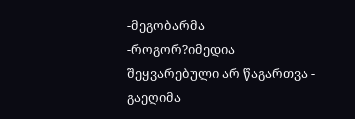-მეგობარმა
-როგორ?იმედია შეყვარებული არ წაგართვა - გაეღიმა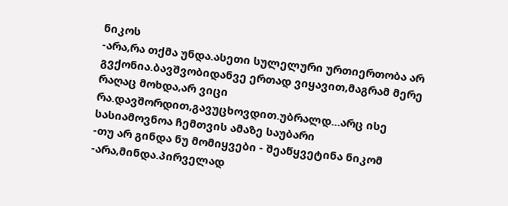ნიკოს
-არა,რა თქმა უნდა.ასეთი სულელური ურთიერთობა არ გვქონია.ბავშვობიდანვე ერთად ვიყავით,მაგრამ მერე რაღაც მოხდა,არ ვიცი რა.დავშორდით,გავუცხოვდით.უბრალდ...არც ისე სასიამოვნოა ჩემთვის ამაზე საუბარი
-თუ არ გინდა ნუ მომიყვები - შეაწყვეტინა ნიკომ
-არა,მინდა.პირველად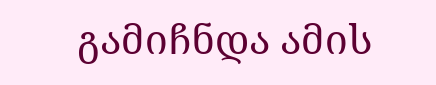გამიჩნდა ამის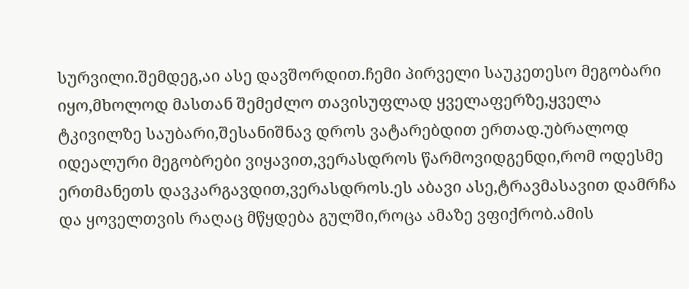სურვილი.შემდეგ,აი ასე დავშორდით.ჩემი პირველი საუკეთესო მეგობარი იყო,მხოლოდ მასთან შემეძლო თავისუფლად ყველაფერზე,ყველა ტკივილზე საუბარი,შესანიშნავ დროს ვატარებდით ერთად.უბრალოდ იდეალური მეგობრები ვიყავით,ვერასდროს წარმოვიდგენდი,რომ ოდესმე ერთმანეთს დავკარგავდით,ვერასდროს.ეს აბავი ასე,ტრავმასავით დამრჩა და ყოველთვის რაღაც მწყდება გულში,როცა ამაზე ვფიქრობ.ამის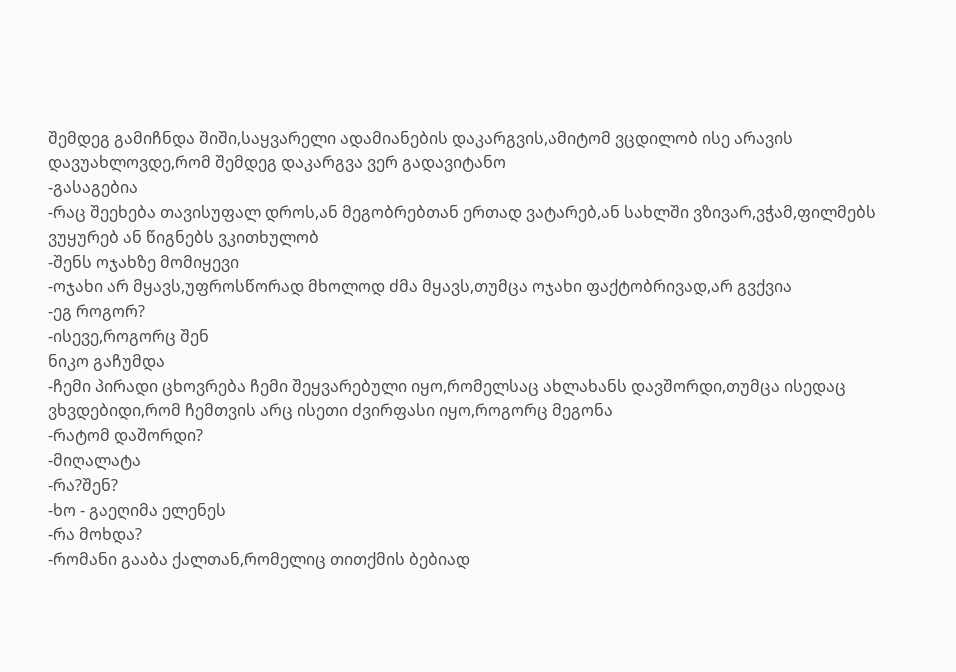შემდეგ გამიჩნდა შიში,საყვარელი ადამიანების დაკარგვის,ამიტომ ვცდილობ ისე არავის დავუახლოვდე,რომ შემდეგ დაკარგვა ვერ გადავიტანო
-გასაგებია
-რაც შეეხება თავისუფალ დროს,ან მეგობრებთან ერთად ვატარებ,ან სახლში ვზივარ,ვჭამ,ფილმებს ვუყურებ ან წიგნებს ვკითხულობ
-შენს ოჯახზე მომიყევი
-ოჯახი არ მყავს,უფროსწორად მხოლოდ ძმა მყავს,თუმცა ოჯახი ფაქტობრივად,არ გვქვია
-ეგ როგორ?
-ისევე,როგორც შენ
ნიკო გაჩუმდა
-ჩემი პირადი ცხოვრება ჩემი შეყვარებული იყო,რომელსაც ახლახანს დავშორდი,თუმცა ისედაც ვხვდებიდი,რომ ჩემთვის არც ისეთი ძვირფასი იყო,როგორც მეგონა
-რატომ დაშორდი?
-მიღალატა
-რა?შენ?
-ხო - გაეღიმა ელენეს
-რა მოხდა?
-რომანი გააბა ქალთან,რომელიც თითქმის ბებიად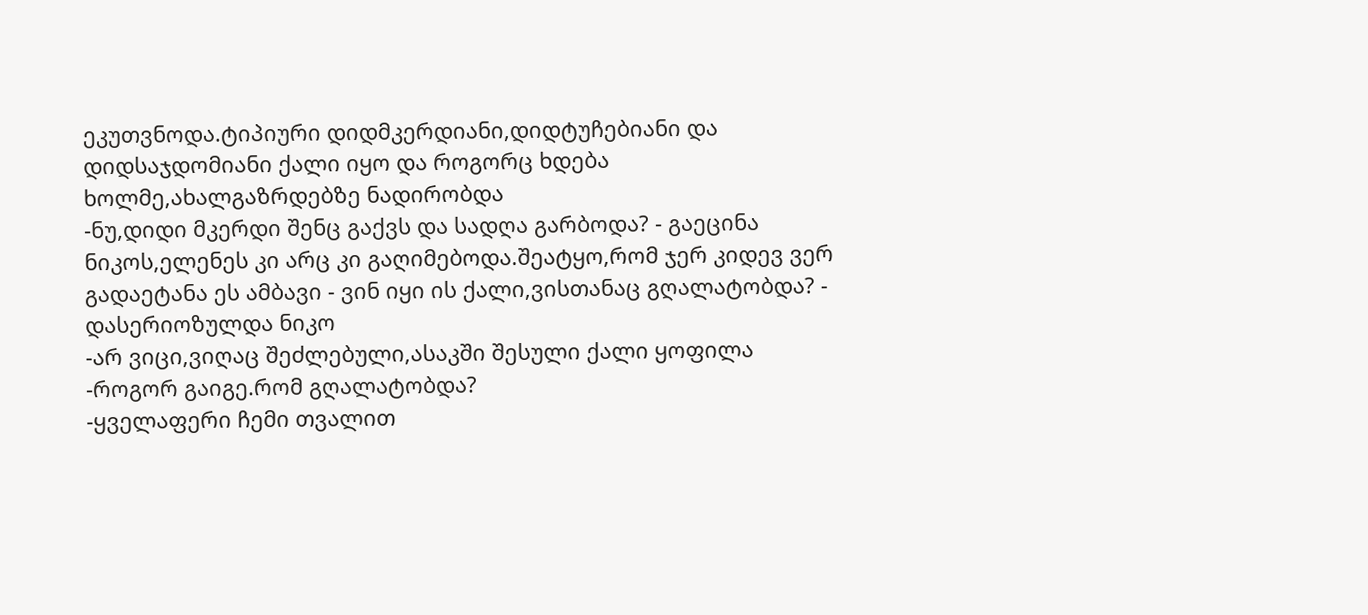ეკუთვნოდა.ტიპიური დიდმკერდიანი,დიდტუჩებიანი და დიდსაჯდომიანი ქალი იყო და როგორც ხდება ხოლმე,ახალგაზრდებზე ნადირობდა
-ნუ,დიდი მკერდი შენც გაქვს და სადღა გარბოდა? - გაეცინა ნიკოს,ელენეს კი არც კი გაღიმებოდა.შეატყო,რომ ჯერ კიდევ ვერ გადაეტანა ეს ამბავი - ვინ იყი ის ქალი,ვისთანაც გღალატობდა? - დასერიოზულდა ნიკო
-არ ვიცი,ვიღაც შეძლებული,ასაკში შესული ქალი ყოფილა
-როგორ გაიგე.რომ გღალატობდა?
-ყველაფერი ჩემი თვალით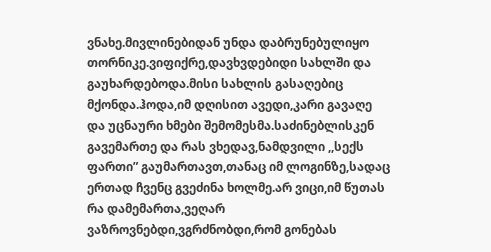ვნახე.მივლინებიდან უნდა დაბრუნებულიყო თორნიკე.ვიფიქრე,დავხვდებიდი სახლში და გაუხარდებოდა.მისი სახლის გასაღებიც მქონდა.ჰოდა,იმ დღისით ავედი,კარი გავაღე და უცნაური ხმები შემომესმა.საძინებლისკენ გავემართე და რას ვხედავ,ნამდვილი ,,სექს ფართი” გაუმართავთ,თანაც იმ ლოგინზე,სადაც ერთად ჩვენც გვეძინა ხოლმე.არ ვიცი,იმ წუთას რა დამემართა,ვეღარ ვაზროვნებდი,ვგრძნობდი,რომ გონებას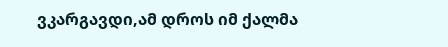ვკარგავდი,ამ დროს იმ ქალმა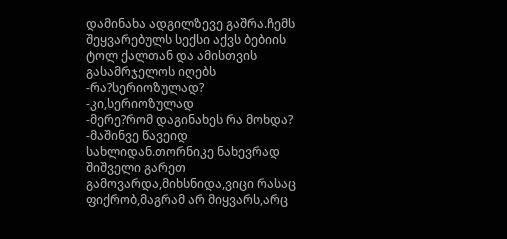დამინახა ადგილზევე გაშრა.ჩემს შეყვარებულს სექსი აქვს ბებიის ტოლ ქალთან და ამისთვის გასამრჯელოს იღებს
-რა?სერიოზულად?
-კი,სერიოზულად
-მერე?რომ დაგინახეს რა მოხდა?
-მაშინვე წავეიდ სახლიდან.თორნიკე ნახევრად შიშველი გარეთ გამოვარდა,მიხსნიდა,ვიცი რასაც ფიქრობ,მაგრამ არ მიყვარს,არც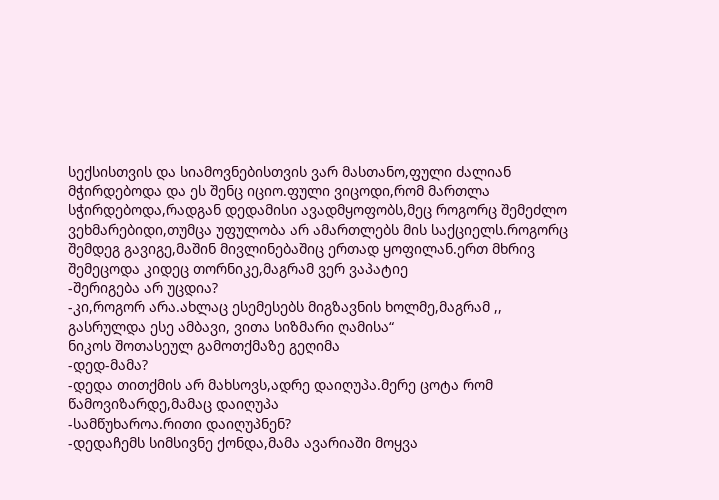სექსისთვის და სიამოვნებისთვის ვარ მასთანო,ფული ძალიან მჭირდებოდა და ეს შენც იციო.ფული ვიცოდი,რომ მართლა სჭირდებოდა,რადგან დედამისი ავადმყოფობს,მეც როგორც შემეძლო ვეხმარებიდი,თუმცა უფულობა არ ამართლებს მის საქციელს.როგორც შემდეგ გავიგე,მაშინ მივლინებაშიც ერთად ყოფილან.ერთ მხრივ შემეცოდა კიდეც თორნიკე,მაგრამ ვერ ვაპატიე
-შერიგება არ უცდია?
-კი,როგორ არა.ახლაც ესემესებს მიგზავნის ხოლმე,მაგრამ ,, გასრულდა ესე ამბავი, ვითა სიზმარი ღამისა“
ნიკოს შოთასეულ გამოთქმაზე გეღიმა
-დედ-მამა?
-დედა თითქმის არ მახსოვს,ადრე დაიღუპა.მერე ცოტა რომ წამოვიზარდე,მამაც დაიღუპა
-სამწუხაროა.რითი დაიღუპნენ?
-დედაჩემს სიმსივნე ქონდა,მამა ავარიაში მოყვა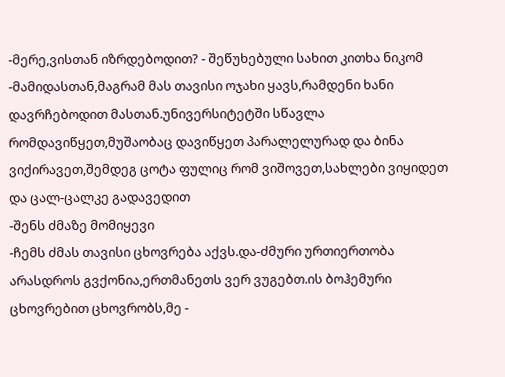-მერე,ვისთან იზრდებოდით? - შეწუხებული სახით კითხა ნიკომ
-მამიდასთან,მაგრამ მას თავისი ოჯახი ყავს,რამდენი ხანი დავრჩებოდით მასთან.უნივერსიტეტში სწავლა რომდავიწყეთ,მუშაობაც დავიწყეთ პარალელურად და ბინა ვიქირავეთ,შემდეგ ცოტა ფულიც რომ ვიშოვეთ,სახლები ვიყიდეთ და ცალ-ცალკე გადავედით
-შენს ძმაზე მომიყევი
-ჩემს ძმას თავისი ცხოვრება აქვს.და-ძმური ურთიერთობა არასდროს გვქონია,ერთმანეთს ვერ ვუგებთ.ის ბოჰემური ცხოვრებით ცხოვრობს,მე -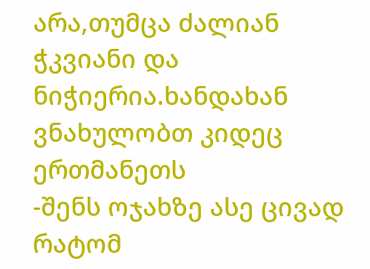არა,თუმცა ძალიან ჭკვიანი და ნიჭიერია.ხანდახან ვნახულობთ კიდეც ერთმანეთს
-შენს ოჯახზე ასე ცივად რატომ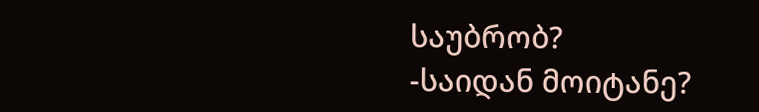საუბრობ?
-საიდან მოიტანე?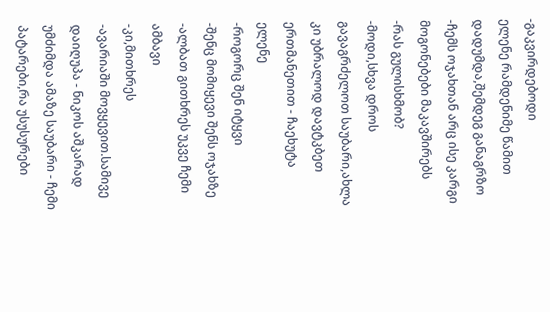-გაკვირდებოდი
ელენე რამდენიმე წამით დადუმდა,შემდეგ განაგრზო
-ჩემს ოჯახთან არც ისე კარგი მოგონებები მაკავშირებს
-რას გულისხმობ?
-მოდი,სხვა დროს გავაგრძელოთ საუბარი,ახლა კი უბრალოდ დავტკბეთ ერთმანეთით - ჩაეხუტა ელენე
-როგორც შენ იტყვი
-შენც მომიყევი შენს ოჯახზე
-ალბათ გითხრეს უკვე ჩემი ამბავი
-კი,მითხრეს
-ავარიაში მოვყევით.სამივე დაიღუპა - ნიკოს აშკარად უმძიმდა ამაზე საუბარი - ჩემი პატარები,რა უსუსურები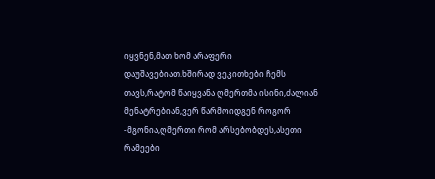იყვნენ,მათ ხომ არაფერი დაუშავებიათ.ხშირად ვეკითხები ჩემს თავს,რატომ წაიყვანა ღმერთმა ისინი,ძალიან მენატრებიან,ვერ წარმოიდგენ როგორ
-მგონია,ღმერთი რომ არსებობდეს,ასეთი რამეები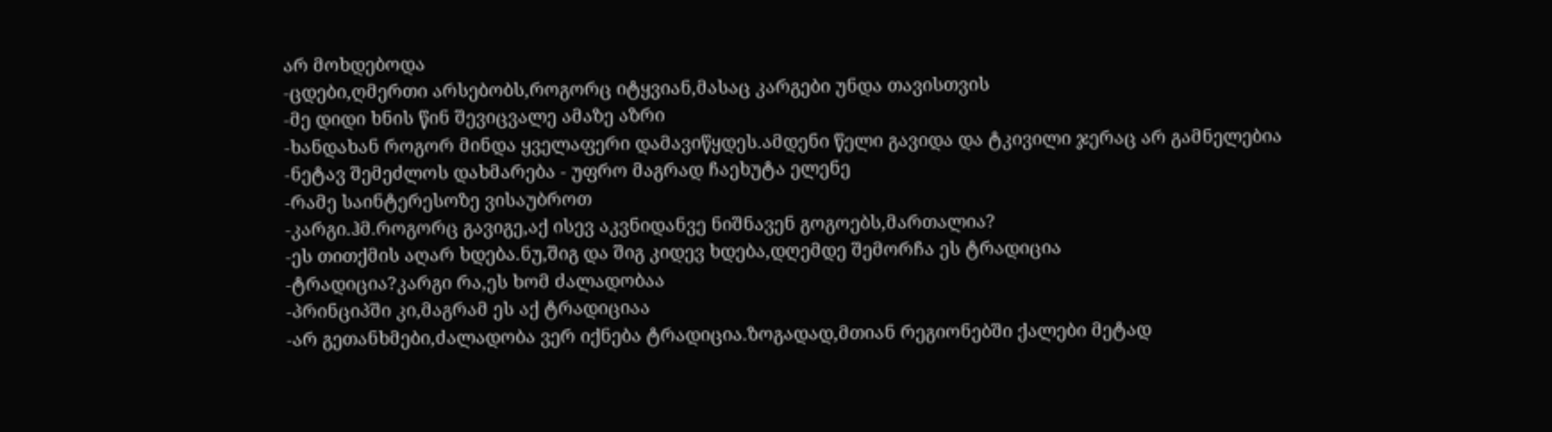არ მოხდებოდა
-ცდები,ღმერთი არსებობს,როგორც იტყვიან,მასაც კარგები უნდა თავისთვის
-მე დიდი ხნის წინ შევიცვალე ამაზე აზრი
-ხანდახან როგორ მინდა ყველაფერი დამავიწყდეს.ამდენი წელი გავიდა და ტკივილი ჯერაც არ გამნელებია
-ნეტავ შემეძლოს დახმარება - უფრო მაგრად ჩაეხუტა ელენე
-რამე საინტერესოზე ვისაუბროთ
-კარგი.ჰმ.როგორც გავიგე,აქ ისევ აკვნიდანვე ნიშნავენ გოგოებს,მართალია?
-ეს თითქმის აღარ ხდება.ნუ,შიგ და შიგ კიდევ ხდება,დღემდე შემორჩა ეს ტრადიცია
-ტრადიცია?კარგი რა,ეს ხომ ძალადობაა
-პრინციპში კი,მაგრამ ეს აქ ტრადიციაა
-არ გეთანხმები,ძალადობა ვერ იქნება ტრადიცია.ზოგადად,მთიან რეგიონებში ქალები მეტად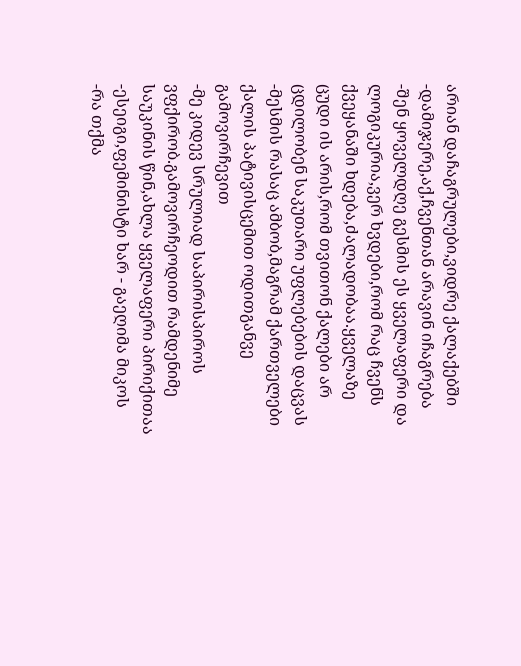არიან დაჩაგრულები,ვიდრე ქალაქებში
-დამიჯერე,აქ,ჩვენთან არავინ იჩაგრება
-შენ ყოველდღე გესმის ეს ყველაფერი და ლოგიკურია,ვერ ხვდები,რომ რაც ჩვენს ქვეყანაში ხდება,ძალადობაა.ყველაზე ცუდი ის არის,რომ თვითონ ქალები არ ცდილობენ საკუთარი უფლებების დაცვას
-მესმის რასაც ამბობ,მაგრამ ქართველები ქალის პატივისცემით ოდითგანვე გამოვირჩევით
-მე კიდევ სრულიად საპირისპიროს ვფქირობ.გამოვირჩეოდით რამდენიმე საუკინის წინ,ახლა ყველაფერი პირიქითაა
-ესეიგი,ფემინისტი ხარ - გაეღიმა მიკოს
-რა თქმა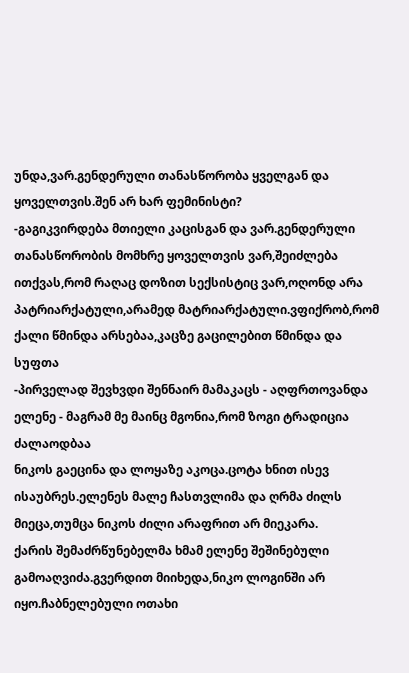უნდა,ვარ.გენდერული თანასწორობა ყველგან და ყოველთვის.შენ არ ხარ ფემინისტი?
-გაგიკვირდება მთიელი კაცისგან და ვარ.გენდერული თანასწორობის მომხრე ყოველთვის ვარ,შეიძლება ითქვას,რომ რაღაც დოზით სექსისტიც ვარ,ოღონდ არა პატრიარქატული,არამედ მატრიარქატული.ვფიქრობ,რომ ქალი წმინდა არსებაა,კაცზე გაცილებით წმინდა და სუფთა
-პირველად შევხვდი შენნაირ მამაკაცს - აღფრთოვანდა ელენე - მაგრამ მე მაინც მგონია,რომ ზოგი ტრადიცია ძალაოდბაა
ნიკოს გაეცინა და ლოყაზე აკოცა.ცოტა ხნით ისევ ისაუბრეს.ელენეს მალე ჩასთვლიმა და ღრმა ძილს მიეცა,თუმცა ნიკოს ძილი არაფრით არ მიეკარა.
ქარის შემაძრწუნებელმა ხმამ ელენე შეშინებული გამოაღვიძა.გვერდით მიიხედა,ნიკო ლოგინში არ იყო.ჩაბნელებული ოთახი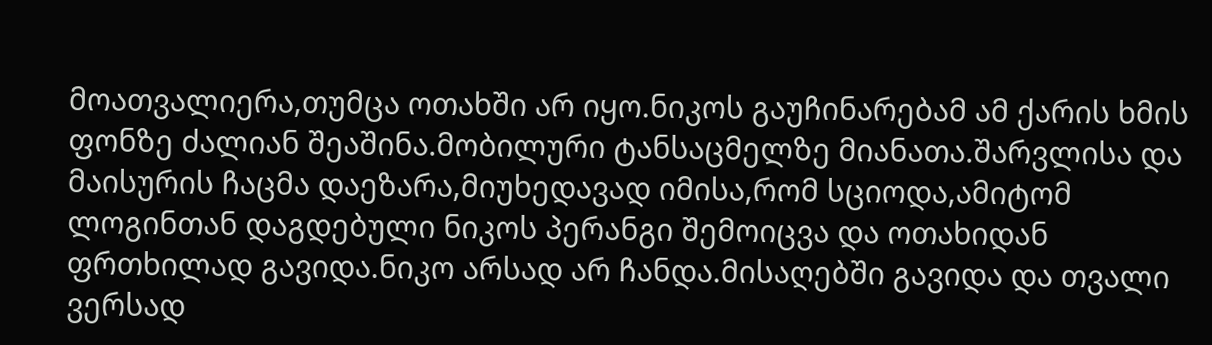მოათვალიერა,თუმცა ოთახში არ იყო.ნიკოს გაუჩინარებამ ამ ქარის ხმის ფონზე ძალიან შეაშინა.მობილური ტანსაცმელზე მიანათა.შარვლისა და მაისურის ჩაცმა დაეზარა,მიუხედავად იმისა,რომ სციოდა,ამიტომ ლოგინთან დაგდებული ნიკოს პერანგი შემოიცვა და ოთახიდან ფრთხილად გავიდა.ნიკო არსად არ ჩანდა.მისაღებში გავიდა და თვალი ვერსად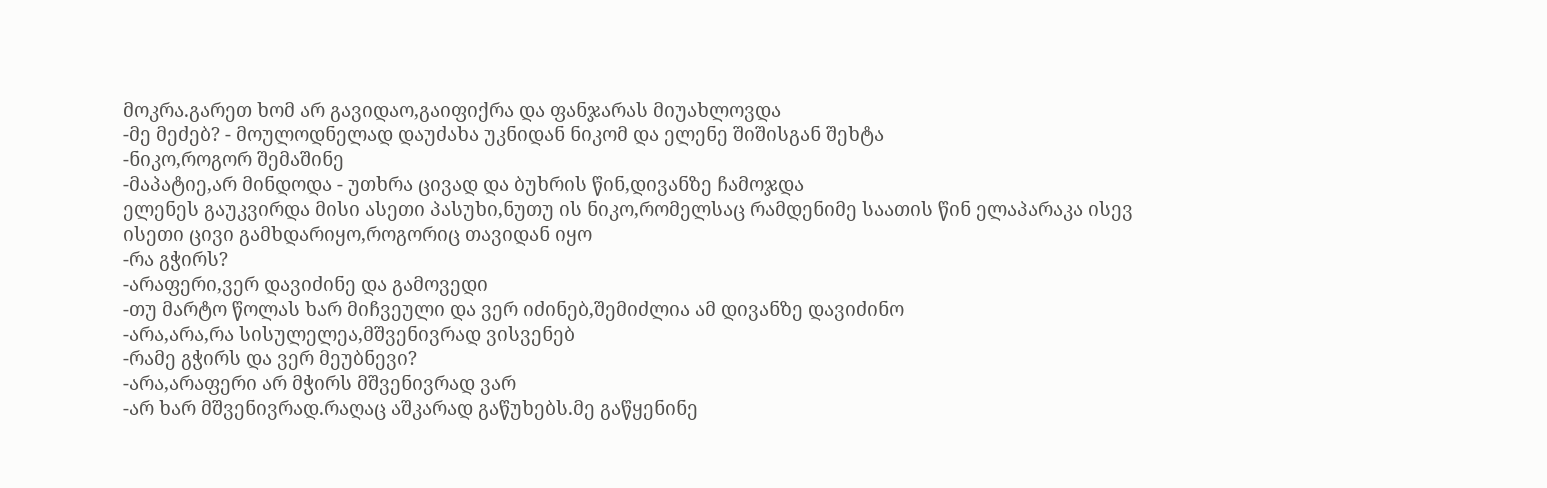მოკრა.გარეთ ხომ არ გავიდაო,გაიფიქრა და ფანჯარას მიუახლოვდა
-მე მეძებ? - მოულოდნელად დაუძახა უკნიდან ნიკომ და ელენე შიშისგან შეხტა
-ნიკო,როგორ შემაშინე
-მაპატიე,არ მინდოდა - უთხრა ცივად და ბუხრის წინ,დივანზე ჩამოჯდა
ელენეს გაუკვირდა მისი ასეთი პასუხი,ნუთუ ის ნიკო,რომელსაც რამდენიმე საათის წინ ელაპარაკა ისევ ისეთი ცივი გამხდარიყო,როგორიც თავიდან იყო
-რა გჭირს?
-არაფერი,ვერ დავიძინე და გამოვედი
-თუ მარტო წოლას ხარ მიჩვეული და ვერ იძინებ,შემიძლია ამ დივანზე დავიძინო
-არა,არა,რა სისულელეა,მშვენივრად ვისვენებ
-რამე გჭირს და ვერ მეუბნევი?
-არა,არაფერი არ მჭირს მშვენივრად ვარ
-არ ხარ მშვენივრად.რაღაც აშკარად გაწუხებს.მე გაწყენინე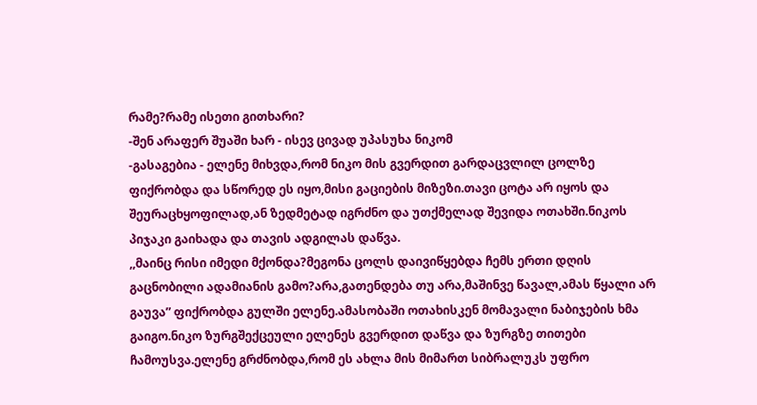რამე?რამე ისეთი გითხარი?
-შენ არაფერ შუაში ხარ - ისევ ცივად უპასუხა ნიკომ
-გასაგებია - ელენე მიხვდა,რომ ნიკო მის გვერდით გარდაცვლილ ცოლზე ფიქრობდა და სწორედ ეს იყო,მისი გაციების მიზეზი.თავი ცოტა არ იყოს და შეურაცხყოფილად,ან ზედმეტად იგრძნო და უთქმელად შევიდა ოთახში.ნიკოს პიჯაკი გაიხადა და თავის ადგილას დაწვა.
,,მაინც რისი იმედი მქონდა?მეგონა ცოლს დაივიწყებდა ჩემს ერთი დღის გაცნობილი ადამიანის გამო?არა,გათენდება თუ არა,მაშინვე წავალ,ამას წყალი არ გაუვა” ფიქრობდა გულში ელენე.ამასობაში ოთახისკენ მომავალი ნაბიჯების ხმა გაიგო.ნიკო ზურგშექცეული ელენეს გვერდით დაწვა და ზურგზე თითები ჩამოუსვა.ელენე გრძნობდა,რომ ეს ახლა მის მიმართ სიბრალუკს უფრო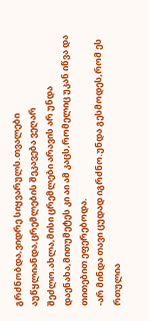გრძნობდა,ვიდრე სიყვარულს.თვალები აუწყლიანდა,ცრემლების შეკავება ვეღარ შეძლო.ახლა,მისი ცრემლები არავის არ უნდა დაენახა,მითუმეტეს კი აი ამ კაცს,რომელიც უკან იწვა და თითებით ეფერებოდა.
-არ მინდა თავი ცუდად იგრძნო.უნდა გესმოდეს,რომ ეს რთულია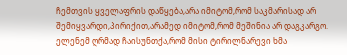ჩემთვის ყველაფრის დაწყება,არა იმიტომ,რომ საკმარისად არ შემიყვარდი,პირიქით,არამედ იმიტომ,რომ მეშინია არ დაგკარგო.
ელენემ ღრმად ჩაისუნთქა,რომ მისი ტირილნარევი ხმა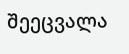შეეცვალა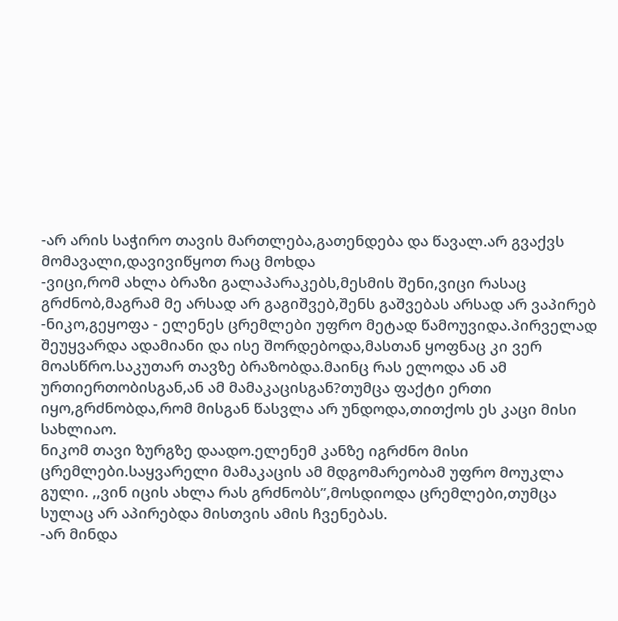-არ არის საჭირო თავის მართლება,გათენდება და წავალ.არ გვაქვს მომავალი,დავივიწყოთ რაც მოხდა
-ვიცი,რომ ახლა ბრაზი გალაპარაკებს,მესმის შენი,ვიცი რასაც გრძნობ,მაგრამ მე არსად არ გაგიშვებ,შენს გაშვებას არსად არ ვაპირებ
-ნიკო,გეყოფა - ელენეს ცრემლები უფრო მეტად წამოუვიდა.პირველად შეუყვარდა ადამიანი და ისე შორდებოდა,მასთან ყოფნაც კი ვერ მოასწრო.საკუთარ თავზე ბრაზობდა.მაინც რას ელოდა ან ამ ურთიერთობისგან,ან ამ მამაკაცისგან?თუმცა ფაქტი ერთი იყო,გრძნობდა,რომ მისგან წასვლა არ უნდოდა,თითქოს ეს კაცი მისი სახლიაო.
ნიკომ თავი ზურგზე დაადო.ელენემ კანზე იგრძნო მისი ცრემლები.საყვარელი მამაკაცის ამ მდგომარეობამ უფრო მოუკლა გული. ,,ვინ იცის ახლა რას გრძნობს”,მოსდიოდა ცრემლები,თუმცა სულაც არ აპირებდა მისთვის ამის ჩვენებას.
-არ მინდა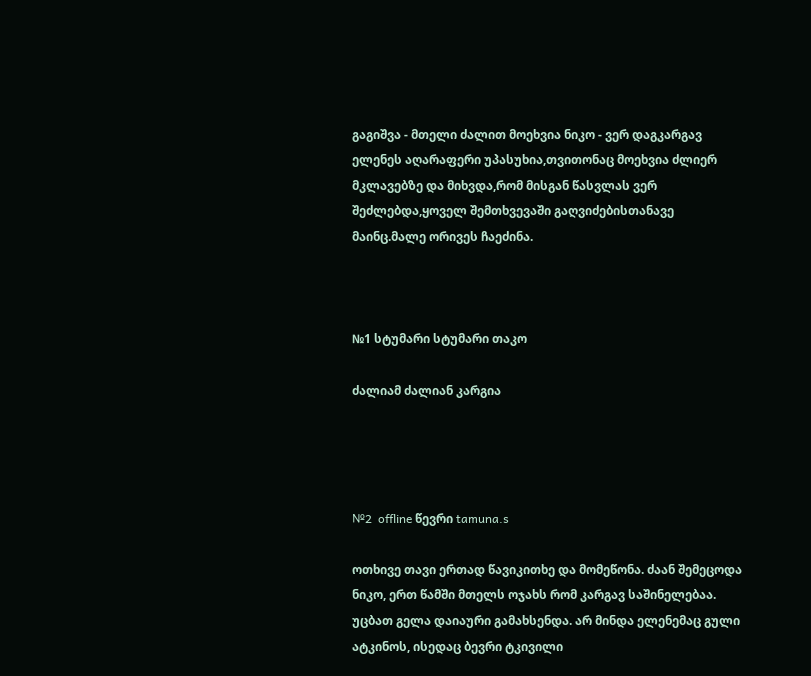გაგიშვა - მთელი ძალით მოეხვია ნიკო - ვერ დაგკარგავ
ელენეს აღარაფერი უპასუხია,თვითონაც მოეხვია ძლიერ მკლავებზე და მიხვდა,რომ მისგან წასვლას ვერ შეძლებდა,ყოველ შემთხვევაში გაღვიძებისთანავე მაინც.მალე ორივეს ჩაეძინა.



№1 სტუმარი სტუმარი თაკო

ძალიამ ძალიან კარგია




№2  offline წევრი tamuna.s

ოთხივე თავი ერთად წავიკითხე და მომეწონა. ძაან შემეცოდა ნიკო, ერთ წამში მთელს ოჯახს რომ კარგავ საშინელებაა. უცბათ გელა დაიაური გამახსენდა. არ მინდა ელენემაც გული ატკინოს, ისედაც ბევრი ტკივილი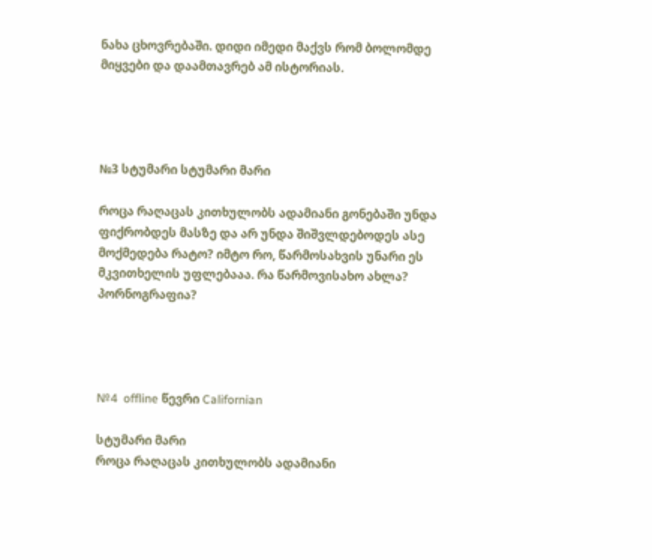ნახა ცხოვრებაში. დიდი იმედი მაქვს რომ ბოლომდე მიყვები და დაამთავრებ ამ ისტორიას.




№3 სტუმარი სტუმარი მარი

როცა რაღაცას კითხულობს ადამიანი გონებაში უნდა ფიქრობდეს მასზე და არ უნდა შიშვლდებოდეს ასე მოქმედება რატო? იმტო რო, წარმოსახვის უნარი ეს მკვითხელის უფლებააა. რა წარმოვისახო ახლა? პორნოგრაფია?




№4  offline წევრი Californian

სტუმარი მარი
როცა რაღაცას კითხულობს ადამიანი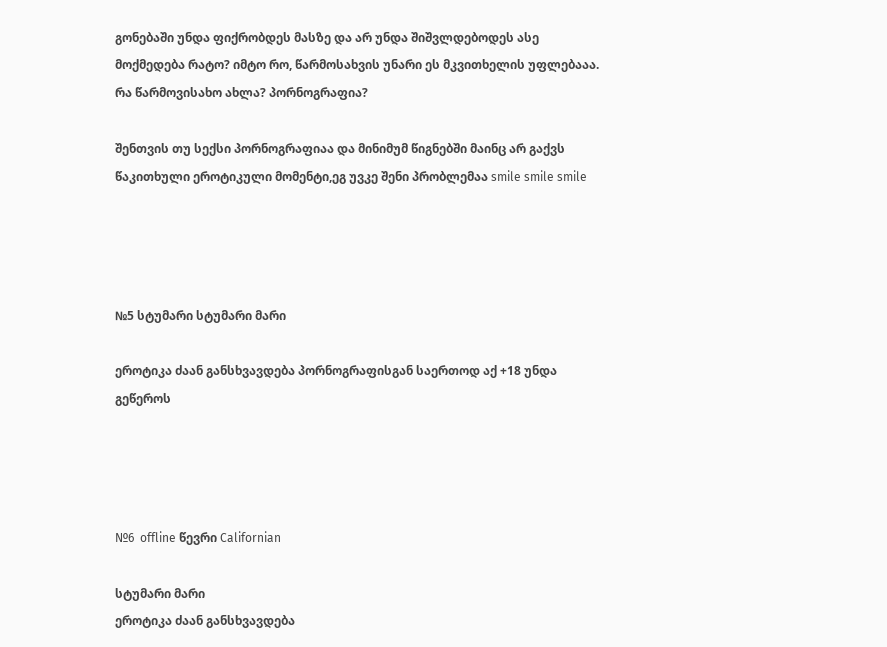გონებაში უნდა ფიქრობდეს მასზე და არ უნდა შიშვლდებოდეს ასე მოქმედება რატო? იმტო რო, წარმოსახვის უნარი ეს მკვითხელის უფლებააა. რა წარმოვისახო ახლა? პორნოგრაფია?

შენთვის თუ სექსი პორნოგრაფიაა და მინიმუმ წიგნებში მაინც არ გაქვს წაკითხული ეროტიკული მომენტი,ეგ უვკე შენი პრობლემაა smile smile smile




№5 სტუმარი სტუმარი მარი

ეროტიკა ძაან განსხვავდება პორნოგრაფისგან საერთოდ აქ +18 უნდა გეწეროს




№6  offline წევრი Californian

სტუმარი მარი
ეროტიკა ძაან განსხვავდება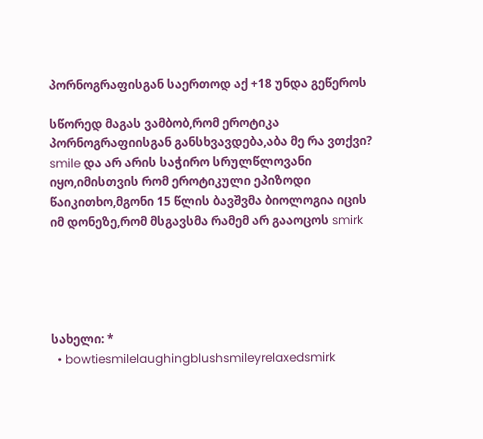პორნოგრაფისგან საერთოდ აქ +18 უნდა გეწეროს

სწორედ მაგას ვამბობ,რომ ეროტიკა პორნოგრაფიისგან განსხვავდება,აბა მე რა ვთქვი? smile და არ არის საჭირო სრულწლოვანი იყო,იმისთვის რომ ეროტიკული ეპიზოდი წაიკითხო,მგონი 15 წლის ბავშვმა ბიოლოგია იცის იმ დონეზე,რომ მსგავსმა რამემ არ გააოცოს smirk





სახელი: *
  • bowtiesmilelaughingblushsmileyrelaxedsmirk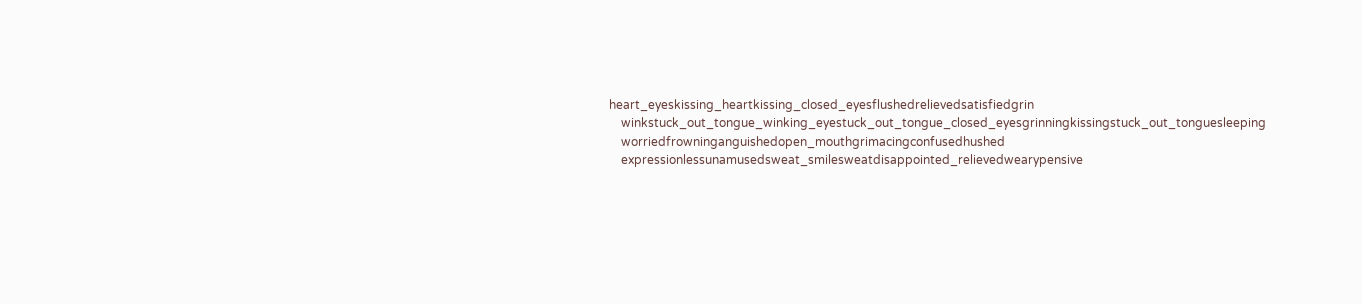heart_eyeskissing_heartkissing_closed_eyesflushedrelievedsatisfiedgrin
    winkstuck_out_tongue_winking_eyestuck_out_tongue_closed_eyesgrinningkissingstuck_out_tonguesleeping
    worriedfrowninganguishedopen_mouthgrimacingconfusedhushed
    expressionlessunamusedsweat_smilesweatdisappointed_relievedwearypensive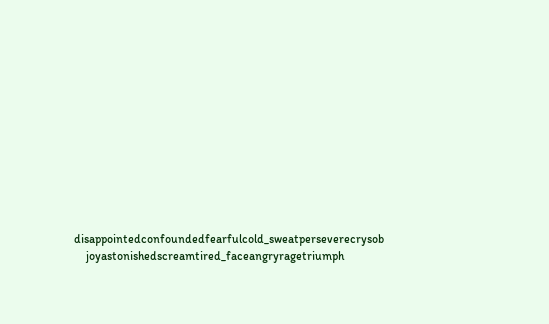disappointedconfoundedfearfulcold_sweatperseverecrysob
    joyastonishedscreamtired_faceangryragetriumph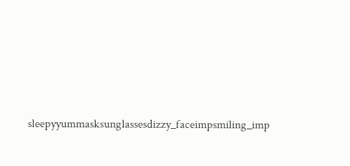sleepyyummasksunglassesdizzy_faceimpsmiling_imp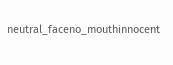neutral_faceno_mouthinnocent